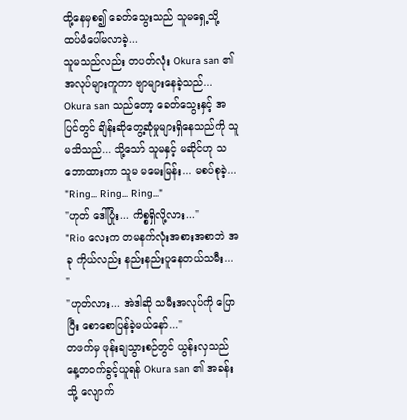ထို့နေမှစ၍ ခေတ်သွေးသည် သူမရှေ့သို့ ထပ်မံပေါ်မလာခဲ့...
သူမသည်လည်း တပတ်လုံး Okura san ၏ အလုပ်များကူကာ ဗျာများနေခဲ့သည်...
Okura san သည်တော့ ခေတ်သွေးနှင့် အပြင်တွင် ချိန်းဆိုတွေ့ဆုံမှုများရှိနေသည်ကို သူမသိသည်... သို့သော် သူမနှင့် မဆိုင်ဟု သဘောထားကာ သူမ မမေးမြန်း... မစပ်စုခဲ့...
"Ring... Ring... Ring..."
"ဟုတ် ဒေါ်ပြုံး... ကိစ္စရှိလို့လား..."
"Rio လေးက တမနက်လုံးအစားအစာဘဲ အခု ကိုယ်လည်း နည်းနည်းပူနေတယ်သမီး... "
"ဟုတ်လား... အဲဒါဆို သမီးအလုပ်ကို ပြောပြီး စောစောပြန်ခဲ့မယ်နော်..."
တဖက်မှ ဖုန်းချသွားစဉ်တွင် ယွန်းလှသည် နေ့တဝက်ခွင့်ယူရန် Okura san ၏ အခန်းသို့ လျောက်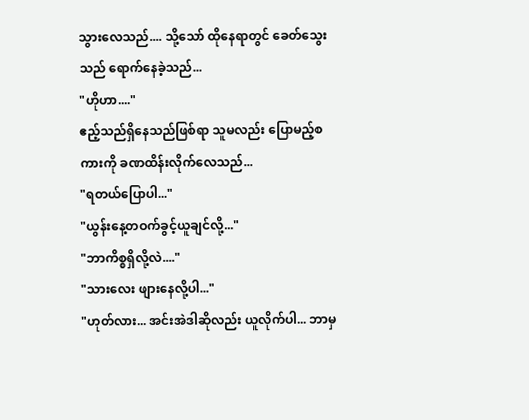သွားလေသည်.... သို့သော် ထိုနေရာတွင် ခေတ်သွေးသည် ရောက်နေခဲ့သည်...
"ဟိုဟာ...."
ဧည့်သည်ရှိနေသည်ဖြစ်ရာ သူမလည်း ပြောမည့်စကားကို ခဏထိန်းလိုက်လေသည်...
"ရတယ်ပြောပါ..."
"ယွန်းနေ့တဝက်ခွင့်ယူချင်လို့..."
"ဘာကိစ္စရှိလို့လဲ...."
"သားလေး ဖျားနေလို့ပါ..."
"ဟုတ်လား... အင်းအဲဒါဆိုလည်း ယူလိုက်ပါ... ဘာမှ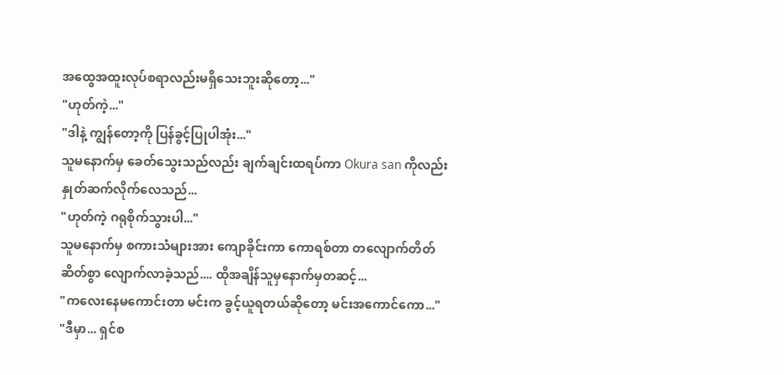အထွေအထူးလုပ်စရာလည်းမရှိသေးဘူးဆိုတော့..."
"ဟုတ်ကဲ့..."
"ဒါနဲ့ ကျွန်တော့ကို ပြန်ခွင့်ပြုပါအုံး..."
သူမနောက်မှ ခေတ်သွေးသည်လည်း ချက်ချင်းထရပ်ကာ Okura san ကိုလည်း နှုတ်ဆက်လိုက်လေသည်...
"ဟုတ်ကဲ့ ဂရုစိုက်သွားပါ..."
သူမနောက်မှ စကားသံများအား ကျောခိုင်းကာ ကောရစ်တာ တလျောက်တိတ်ဆိတ်စွာ လျောက်လာခဲ့သည်.... ထိုအချိန်သူမှနောက်မှတဆင့်...
"ကလေးနေမကောင်းတာ မင်းက ခွင့်ယူရတယ်ဆိုတော့ မင်းအကောင်ကော..."
"ဒီမှာ... ရှင်စ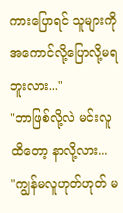ကားပြောရင် သူများကို အကောင်လို့ပြောလို့မရဘူးလား..."
"ဘာဖြစ်လို့လဲ မင်းလူထိတော့ နာလို့လား...
"ကျွန်မလူဟုတ်ဟုတ် မ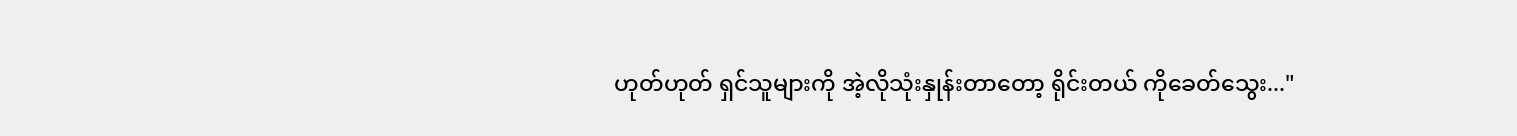ဟုတ်ဟုတ် ရှင်သူများကို အဲ့လိုသုံးနှုန်းတာတော့ ရိုင်းတယ် ကိုခေတ်သွေး..."